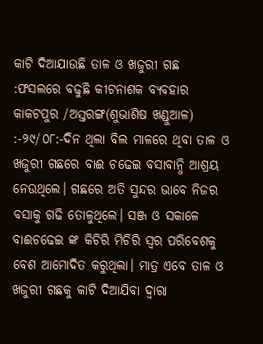କାଟି ଦିଆଯାଉଛି ତାଳ ଓ ଖଜୁରୀ ଗଛ :ଫସଲରେ ବଢୁଛି କୀଟନାଶକ ବ୍ୟବହାର
କାକଟପୁର /ଅସ୍ତରଙ୍ଗ(ଶୁଭାଶିଷ ଖଣ୍ଡୁଆଳ) :-୨୯/୦୮:-ଦିନ ଥିଲା ବିଲ ମାଳରେ ଥିବା ତାଳ ଓ ଖଜୁରୀ ଗଛରେ ବାଈ ଚଢେଇ ବସାବାନ୍ଧି ଆଶ୍ରୟ ନେଉଥିଲେ। ଗଛରେ ଅତି ସୁନ୍ଦର ଭାବେ ନିଜର ବସାକୁ ଗଢି ତୋଳୁଥିଲେ। ସଞ୍ଜ ଓ ସକାଳେ ବାଈଚଢେଇ ଙ୍କ କିଚିରି ମିଚିରି ସ୍ୱର ପରିବେଶକୁ ବେଶ ଆମୋଦିତ କରୁଥିଲା। ମାତ୍ର ଏବେ ତାଳ ଓ ଖଜୁରୀ ଗଛକୁ କାଟି ଦିଆଯିବା ଦ୍ୱାରା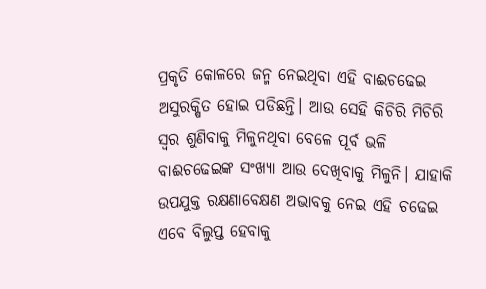ପ୍ରକୃତି କୋଳରେ ଜନ୍ମ ନେଇଥିବା ଏହି ବାଈଚଢେଇ ଅସୁରକ୍ଷିତ ହୋଇ ପଡିଛନ୍ତି। ଆଉ ସେହି କିଚିରି ମିଚିରି ସ୍ୱର ଶୁଣିବାକୁ ମିଳୁନଥିବା ବେଳେ ପୂର୍ବ ଭଳି ବାଈଚଢେଇଙ୍କ ସଂଖ୍ୟା ଆଉ ଦେଖିବାକୁ ମିଳୁନି। ଯାହାକି ଉପଯୁକ୍ତ ରକ୍ଷଣାବେକ୍ଷଣ ଅଭାବକୁ ନେଇ ଏହି ଚଢେଇ ଏବେ ବିଲୁପ୍ତ ହେବାକୁ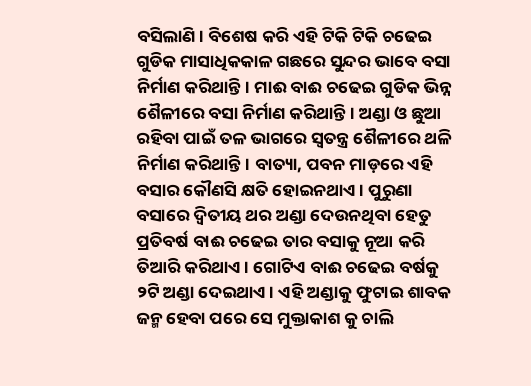ବସିଲାଣି। ବିଶେଷ କରି ଏହି ଟିକି ଟିକି ଚଢେଇ ଗୁଡିକ ମାସାଧିକକାଳ ଗଛରେ ସୁନ୍ଦର ଭାବେ ବସା ନିର୍ମାଣ କରିଥାନ୍ତି। ମାଈ ବାଈ ଚଢେଇ ଗୁଡିକ ଭିନ୍ନ ଶୈଳୀରେ ବସା ନିର୍ମାଣ କରିଥାନ୍ତି। ଅଣ୍ଡା ଓ ଛୁଆ ରହିବା ପାଇଁ ତଳ ଭାଗରେ ସ୍ୱତନ୍ତ୍ର ଶୈଳୀରେ ଥଳି ନିର୍ମାଣ କରିଥାନ୍ତି। ବାତ୍ୟା, ପବନ ମାଡ଼ରେ ଏହି ବସାର କୌଣସି କ୍ଷତି ହୋଇନଥାଏ। ପୁରୁଣା ବସାରେ ଦ୍ୱିତୀୟ ଥର ଅଣ୍ଡା ଦେଉନଥିବା ହେତୁ ପ୍ରତିବର୍ଷ ବାଈ ଚଢେଇ ତାର ବସାକୁ ନୂଆ କରି ତିଆରି କରିଥାଏ। ଗୋଟିଏ ବାଈ ଚଢେଇ ବର୍ଷକୁ ୨ଟି ଅଣ୍ଡା ଦେଇଥାଏ। ଏହି ଅଣ୍ଡାକୁ ଫୁଟାଇ ଶାବକ ଜନ୍ମ ହେବା ପରେ ସେ ମୁକ୍ତାକାଶ କୁ ଚାଲି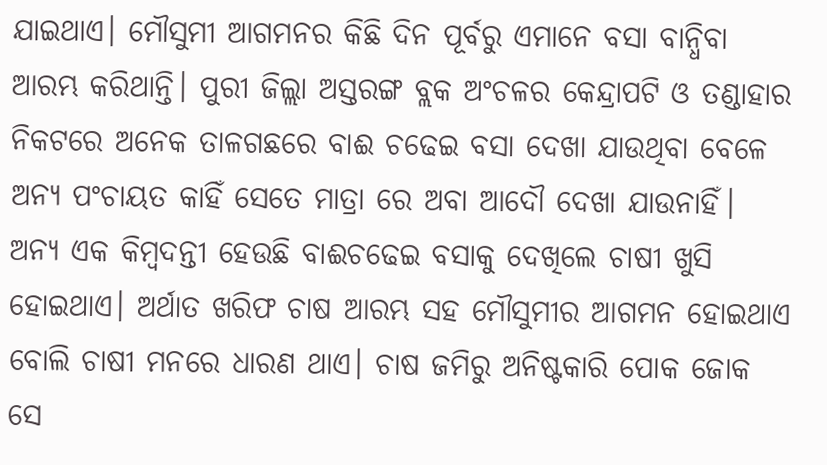ଯାଇଥାଏ। ମୌସୁମୀ ଆଗମନର କିଛି ଦିନ ପୂର୍ବରୁ ଏମାନେ ବସା ବାନ୍ଧିବା ଆରମ୍ଭ କରିଥାନ୍ତି। ପୁରୀ ଜିଲ୍ଲା ଅସ୍ତରଙ୍ଗ ବ୍ଲକ ଅଂଚଳର କେନ୍ଦ୍ରାପଟି ଓ ତଣ୍ଡାହାର ନିକଟରେ ଅନେକ ତାଳଗଛରେ ବାଈ ଚଢେଇ ବସା ଦେଖା ଯାଉଥିବା ବେଳେ ଅନ୍ୟ ପଂଚାୟତ କାହିଁ ସେତେ ମାତ୍ରା ରେ ଅବା ଆଦୌ ଦେଖା ଯାଉନାହିଁ। ଅନ୍ୟ ଏକ କିମ୍ବଦନ୍ତୀ ହେଉଛି ବାଈଚଢେଇ ବସାକୁ ଦେଖିଲେ ଚାଷୀ ଖୁସି ହୋଇଥାଏ। ଅର୍ଥାତ ଖରିଫ ଚାଷ ଆରମ୍ଭ ସହ ମୌସୁମୀର ଆଗମନ ହୋଇଥାଏ ବୋଲି ଚାଷୀ ମନରେ ଧାରଣ ଥାଏ। ଚାଷ ଜମିରୁ ଅନିଷ୍ଟକାରି ପୋକ ଜୋକ ସେ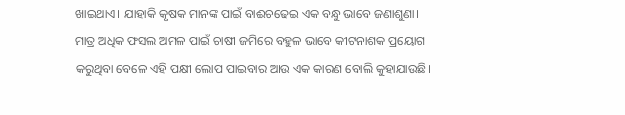ଖାଇଥାଏ। ଯାହାକି କୃଷକ ମାନଙ୍କ ପାଇଁ ବାଈଚଢେଇ ଏକ ବନ୍ଧୁ ଭାବେ ଜଣାଶୁଣା। ମାତ୍ର ଅଧିକ ଫସଲ ଅମଳ ପାଇଁ ଚାଷୀ ଜମିରେ ବହୁଳ ଭାବେ କୀଟନାଶକ ପ୍ରୟୋଗ କରୁଥିବା ବେଳେ ଏହି ପକ୍ଷୀ ଲୋପ ପାଇବାର ଆଉ ଏକ କାରଣ ବୋଲି କୁହାଯାଉଛି।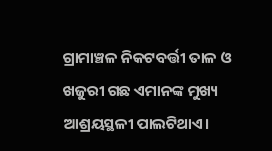ଗ୍ରାମାଞ୍ଚଳ ନିକଟବର୍ତ୍ତୀ ତାଳ ଓ ଖଜୁରୀ ଗଛ ଏମାନଙ୍କ ମୁଖ୍ୟ ଆଶ୍ରୟସ୍ଥଳୀ ପାଲଟିଥାଏ।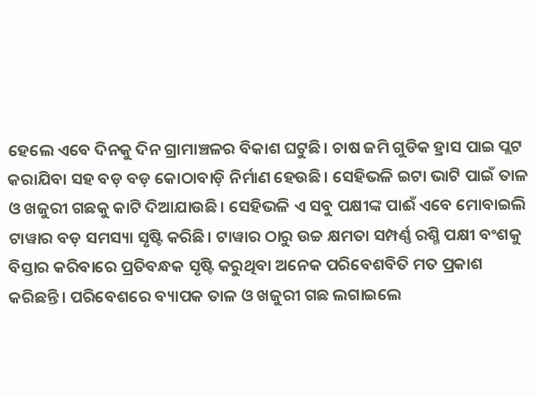ହେଲେ ଏବେ ଦିନକୁ ଦିନ ଗ୍ରାମାଞ୍ଚଳର ବିକାଶ ଘଟୁଛି। ଚାଷ ଜମି ଗୁଡିକ ହ୍ରାସ ପାଇ ପ୍ଲଟ କରାଯିବା ସହ ବଡ଼ ବଡ଼ କୋଠାବାଡ଼ି ନିର୍ମାଣ ହେଉଛି। ସେହିଭଳି ଇଟା ଭାଟି ପାଇଁ ତାଳ ଓ ଖଜୁରୀ ଗଛକୁ କାଟି ଦିଆଯାଉଛି। ସେହିଭଳି ଏ ସବୁ ପକ୍ଷୀଙ୍କ ପାଈଁ ଏବେ ମୋବାଇଲି ଟାୱାର ବଡ଼ ସମସ୍ୟା ସୃଷ୍ଟି କରିଛି। ଟାୱାର ଠାରୁ ଉଚ୍ଚ କ୍ଷମତା ସମ୍ପର୍ଣ୍ଣ ରଶ୍ମି ପକ୍ଷୀ ବଂଶକୁ ବିସ୍ତାର କରିବାରେ ପ୍ରତିବନ୍ଧକ ସୃଷ୍ଟି କରୁଥିବା ଅନେକ ପରିବେଶବିତି ମତ ପ୍ରକାଶ କରିଛନ୍ତି। ପରିବେଶରେ ବ୍ୟାପକ ତାଳ ଓ ଖଜୁରୀ ଗଛ ଲଗାଇଲେ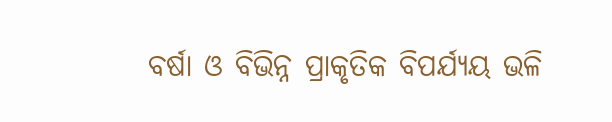ବର୍ଷା ଓ ବିଭିନ୍ନ ପ୍ରାକୃତିକ ବିପର୍ଯ୍ୟୟ ଭଳି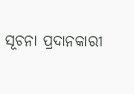ସୂଚନା ପ୍ରଦାନକାରୀ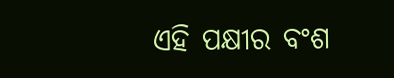ଏହି ପକ୍ଷୀର ବଂଶ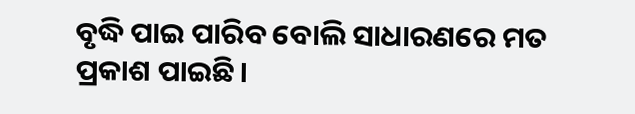ବୃଦ୍ଧି ପାଇ ପାରିବ ବୋଲି ସାଧାରଣରେ ମତ ପ୍ରକାଶ ପାଇଛି।